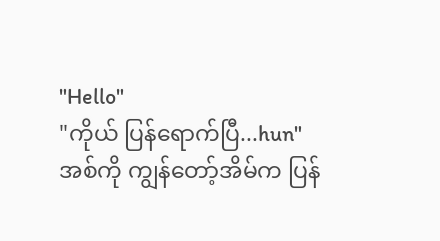"Hello"
"ကိုယ် ပြန်ရောက်ပြီ...hun"
အစ်ကို ကျွန်တော့်အိမ်က ပြန်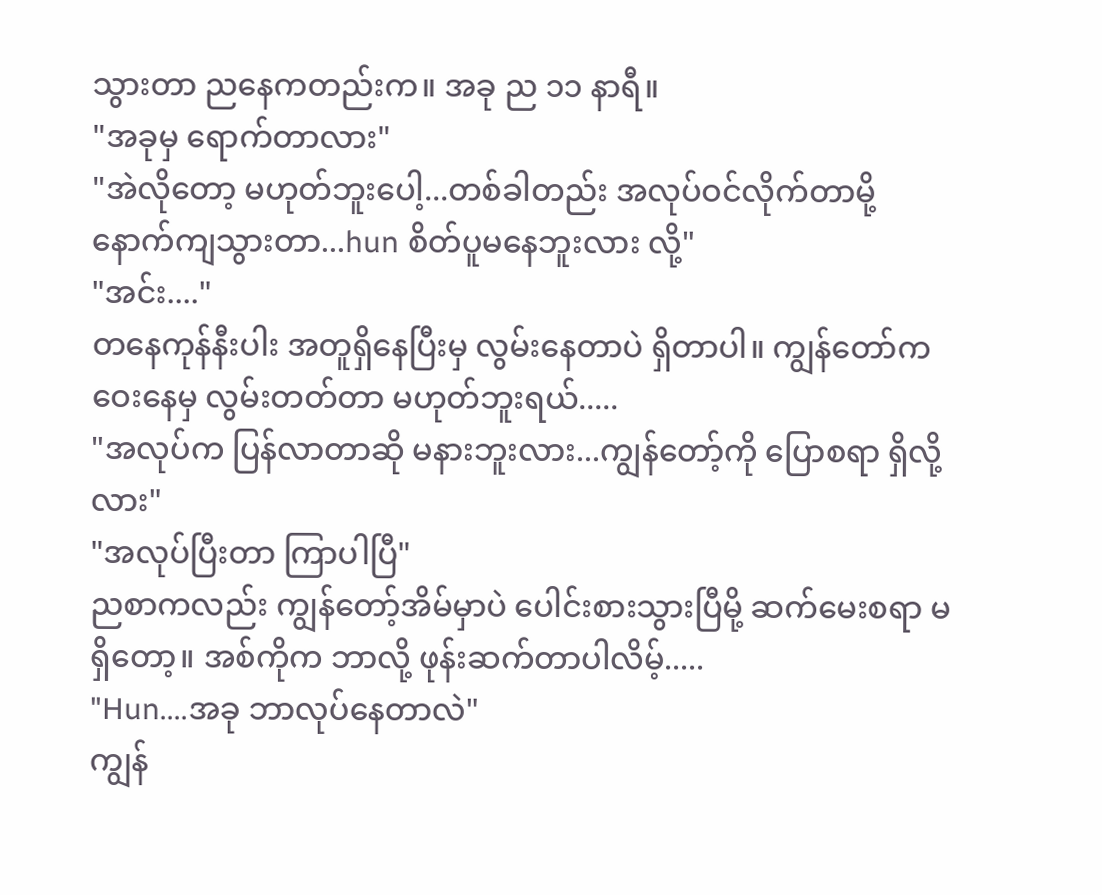သွားတာ ညနေကတည်းက။ အခု ည ၁၁ နာရီ။
"အခုမှ ရောက်တာလား"
"အဲလိုတော့ မဟုတ်ဘူးပေါ့...တစ်ခါတည်း အလုပ်ဝင်လိုက်တာမို့ နောက်ကျသွားတာ...hun စိတ်ပူမနေဘူးလား လို့"
"အင်း...."
တနေကုန်နီးပါး အတူရှိနေပြီးမှ လွမ်းနေတာပဲ ရှိတာပါ။ ကျွန်တော်က ဝေးနေမှ လွမ်းတတ်တာ မဟုတ်ဘူးရယ်.....
"အလုပ်က ပြန်လာတာဆို မနားဘူးလား...ကျွန်တော့်ကို ပြောစရာ ရှိလို့လား"
"အလုပ်ပြီးတာ ကြာပါပြီ"
ညစာကလည်း ကျွန်တော့်အိမ်မှာပဲ ပေါင်းစားသွားပြီမို့ ဆက်မေးစရာ မရှိတော့။ အစ်ကိုက ဘာလို့ ဖုန်းဆက်တာပါလိမ့်.....
"Hun....အခု ဘာလုပ်နေတာလဲ"
ကျွန်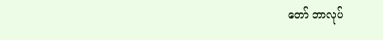တော် ဘာလုပ်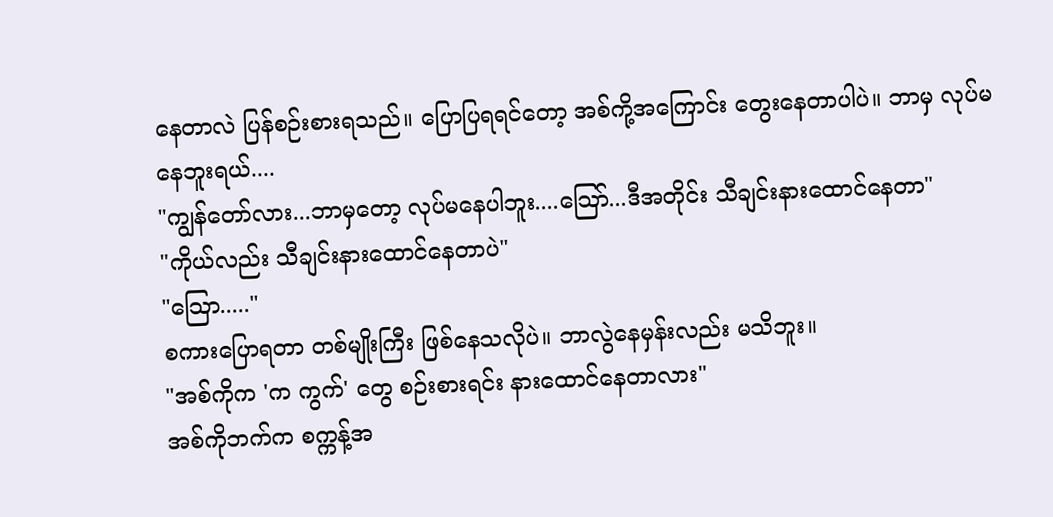နေတာလဲ ပြန်စဉ်းစားရသည်။ ပြောပြရရင်တော့ အစ်ကို့အကြောင်း တွေးနေတာပါပဲ။ ဘာမှ လုပ်မနေဘူးရယ်....
"ကျွန်တော်လား...ဘာမှတော့ လုပ်မနေပါဘူး....သြော်...ဒီအတိုင်း သီချင်းနားထောင်နေတာ"
"ကိုယ်လည်း သီချင်းနားထောင်နေတာပဲ"
"သြော....."
စကားပြောရတာ တစ်မျိုးကြီး ဖြစ်နေသလိုပဲ။ ဘာလွဲနေမှန်းလည်း မသိဘူး။
"အစ်ကိုက 'က ကွက်' တွေ စဉ်းစားရင်း နားထောင်နေတာလား"
အစ်ကိုဘက်က စက္ကန့်အ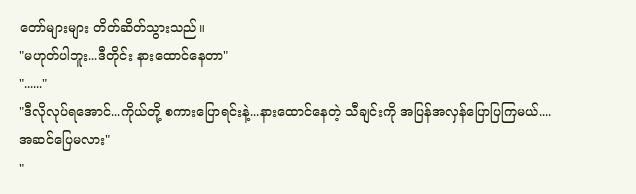တော်များများ တိတ်ဆိတ်သွားသည်။
"မဟုတ်ပါဘူး...ဒီတိုင်း နားထောင်နေတာ"
"......"
"ဒီလိုလုပ်ရအောင်...ကိုယ်တို့ စကားပြောရင်းနဲ့...နားထောင်နေတဲ့ သီချင်းကို အပြန်အလှန်ပြောပြကြမယ်....အဆင်ပြေမလား"
"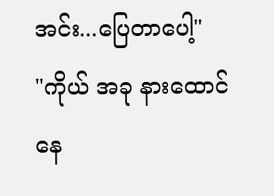အင်း...ပြေတာပေါ့"
"ကိုယ် အခု နားထောင်နေ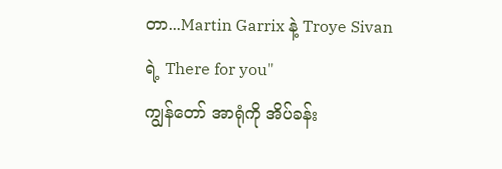တာ...Martin Garrix နဲ့ Troye Sivan ရဲ့ There for you"
ကျွန်တော် အာရုံကို အိပ်ခန်း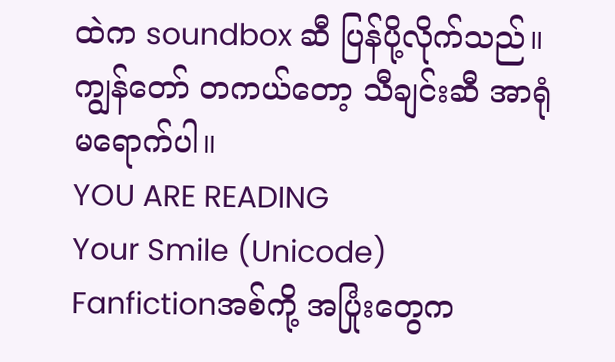ထဲက soundbox ဆီ ပြန်ပို့လိုက်သည်။ ကျွန်တော် တကယ်တော့ သီချင်းဆီ အာရုံမရောက်ပါ။
YOU ARE READING
Your Smile (Unicode)
Fanfictionအစ်ကို့ အပြုံးတွေက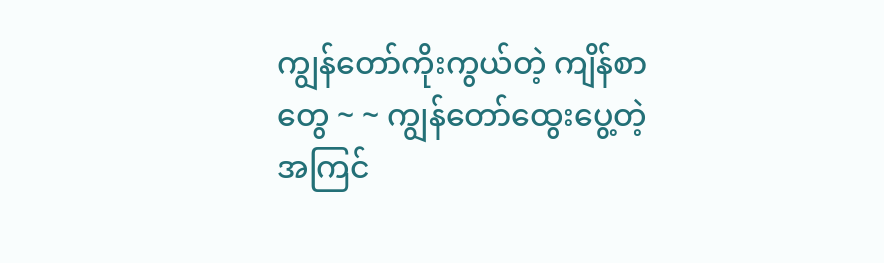ကျွန်တော်ကိုးကွယ်တဲ့ ကျိန်စာတွေ ~ ~ ကျွန်တော်ထွေးပွေ့တဲ့ အကြင်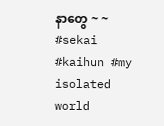နာတွေ ~ ~ #sekai #kaihun #my isolated world